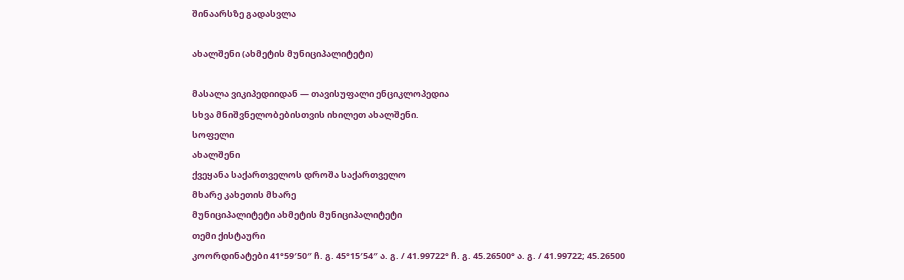შინაარსზე გადასვლა

ახალშენი (ახმეტის მუნიციპალიტეტი)

მასალა ვიკიპედიიდან — თავისუფალი ენციკლოპედია
სხვა მნიშვნელობებისთვის იხილეთ ახალშენი.
სოფელი
ახალშენი
ქვეყანა საქართველოს დროშა საქართველო
მხარე კახეთის მხარე
მუნიციპალიტეტი ახმეტის მუნიციპალიტეტი
თემი ქისტაური
კოორდინატები 41°59′50″ ჩ. გ. 45°15′54″ ა. გ. / 41.99722° ჩ. გ. 45.26500° ა. გ. / 41.99722; 45.26500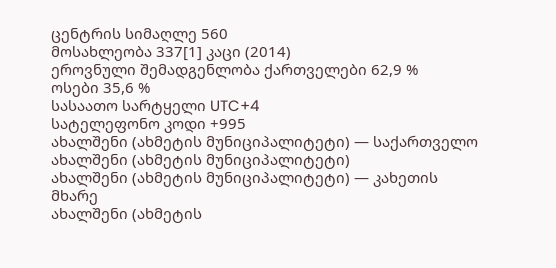ცენტრის სიმაღლე 560
მოსახლეობა 337[1] კაცი (2014)
ეროვნული შემადგენლობა ქართველები 62,9 %
ოსები 35,6 %
სასაათო სარტყელი UTC+4
სატელეფონო კოდი +995
ახალშენი (ახმეტის მუნიციპალიტეტი) — საქართველო
ახალშენი (ახმეტის მუნიციპალიტეტი)
ახალშენი (ახმეტის მუნიციპალიტეტი) — კახეთის მხარე
ახალშენი (ახმეტის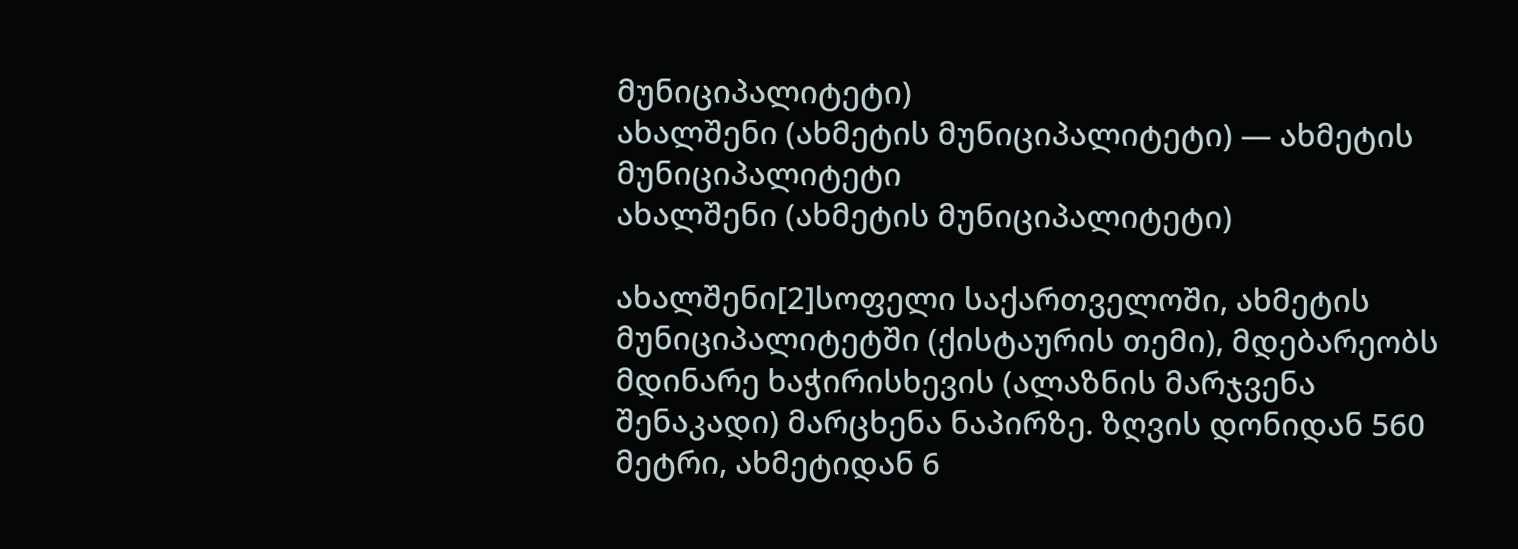მუნიციპალიტეტი)
ახალშენი (ახმეტის მუნიციპალიტეტი) — ახმეტის მუნიციპალიტეტი
ახალშენი (ახმეტის მუნიციპალიტეტი)

ახალშენი[2]სოფელი საქართველოში, ახმეტის მუნიციპალიტეტში (ქისტაურის თემი), მდებარეობს მდინარე ხაჭირისხევის (ალაზნის მარჯვენა შენაკადი) მარცხენა ნაპირზე. ზღვის დონიდან 560 მეტრი, ახმეტიდან 6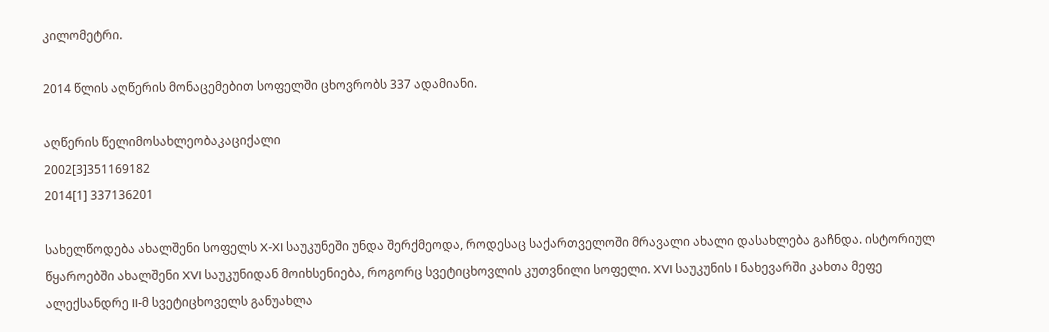კილომეტრი.

2014 წლის აღწერის მონაცემებით სოფელში ცხოვრობს 337 ადამიანი.

აღწერის წელიმოსახლეობაკაციქალი
2002[3]351169182
2014[1] 337136201

სახელწოდება ახალშენი სოფელს X-XI საუკუნეში უნდა შერქმეოდა, როდესაც საქართველოში მრავალი ახალი დასახლება გაჩნდა. ისტორიულ წყაროებში ახალშენი XVI საუკუნიდან მოიხსენიება, როგორც სვეტიცხოვლის კუთვნილი სოფელი. XVI საუკუნის I ნახევარში კახთა მეფე ალექსანდრე II-მ სვეტიცხოველს განუახლა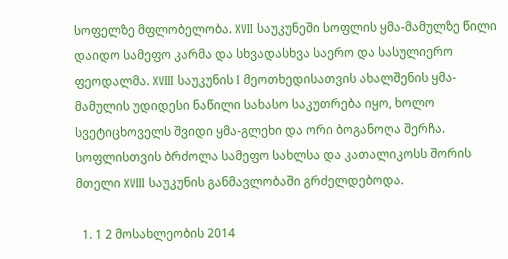სოფელზე მფლობელობა. XVII საუკუნეში სოფლის ყმა-მამულზე წილი დაიდო სამეფო კარმა და სხვადასხვა საერო და სასულიერო ფეოდალმა. XVIII საუკუნის I მეოთხედისათვის ახალშენის ყმა-მამულის უდიდესი ნაწილი სახასო საკუთრება იყო, ხოლო სვეტიცხოველს შვიდი ყმა-გლეხი და ორი ბოგანოღა შერჩა. სოფლისთვის ბრძოლა სამეფო სახლსა და კათალიკოსს შორის მთელი XVIII საუკუნის განმავლობაში გრძელდებოდა.

  1. 1 2 მოსახლეობის 2014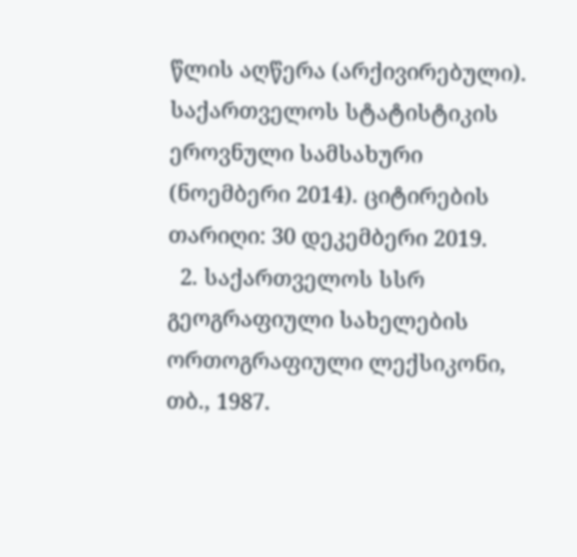წლის აღწერა (არქივირებული). საქართველოს სტატისტიკის ეროვნული სამსახური (ნოემბერი 2014). ციტირების თარიღი: 30 დეკემბერი 2019.
  2. საქართველოს სსრ გეოგრაფიული სახელების ორთოგრაფიული ლექსიკონი, თბ., 1987.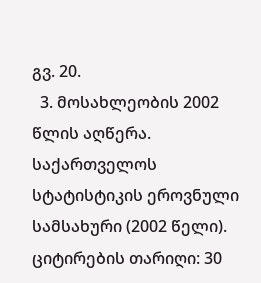გვ. 20.
  3. მოსახლეობის 2002 წლის აღწერა. საქართველოს სტატისტიკის ეროვნული სამსახური (2002 წელი). ციტირების თარიღი: 30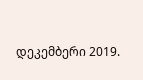დეკემბერი 2019.